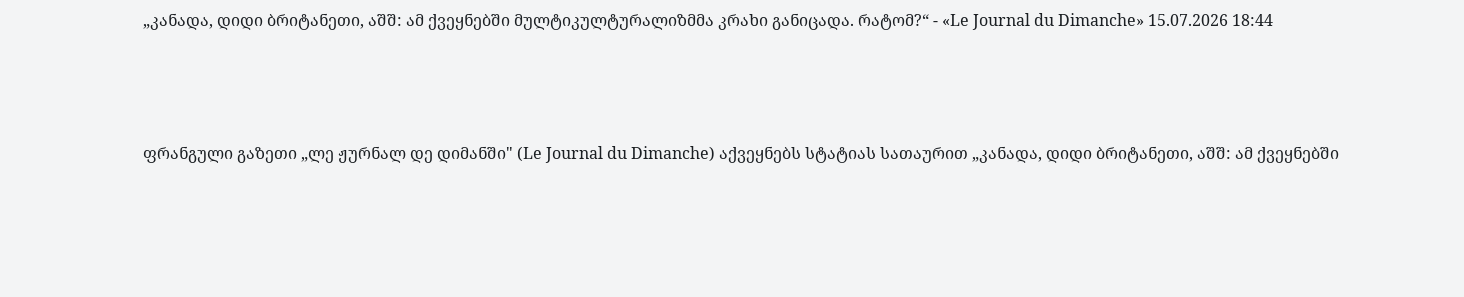„კანადა, დიდი ბრიტანეთი, აშშ: ამ ქვეყნებში მულტიკულტურალიზმმა კრახი განიცადა. რატომ?“ - «Le Journal du Dimanche» 15.07.2026 18:44



ფრანგული გაზეთი „ლე ჟურნალ დე დიმანში" (Le Journal du Dimanche) აქვეყნებს სტატიას სათაურით „კანადა, დიდი ბრიტანეთი, აშშ: ამ ქვეყნებში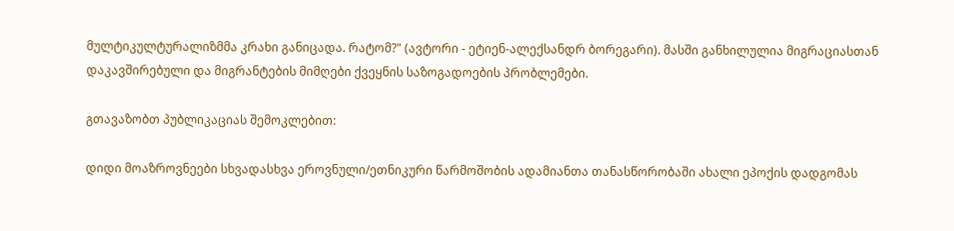მულტიკულტურალიზმმა კრახი განიცადა. რატომ?" (ავტორი - ეტიენ-ალექსანდრ ბორეგარი). მასში განხილულია მიგრაციასთან დაკავშირებული და მიგრანტების მიმღები ქვეყნის საზოგადოების პრობლემები.

გთავაზობთ პუბლიკაციას შემოკლებით:

დიდი მოაზროვნეები სხვადასხვა ეროვნული/ეთნიკური წარმოშობის ადამიანთა თანასწორობაში ახალი ეპოქის დადგომას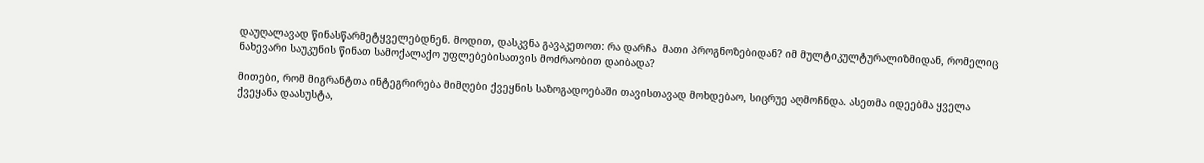დაუღალავად წინასწარმეტყველებდნენ. მოდით, დასკვნა გავაკეთოთ: რა დარჩა  მათი პროგნოზებიდან? იმ მულტიკულტურალიზმიდან, რომელიც ნახევარი საუკუნის წინათ სამოქალაქო უფლებებისათვის მოძრაობით დაიბადა?

მითები, რომ მიგრანტთა ინტეგრირება მიმღები ქვეყნის საზოგადოებაში თავისთავად მოხდებაო, სიცრუე აღმოჩნდა. ასეთმა იდეებმა ყველა ქვეყანა დაასუსტა,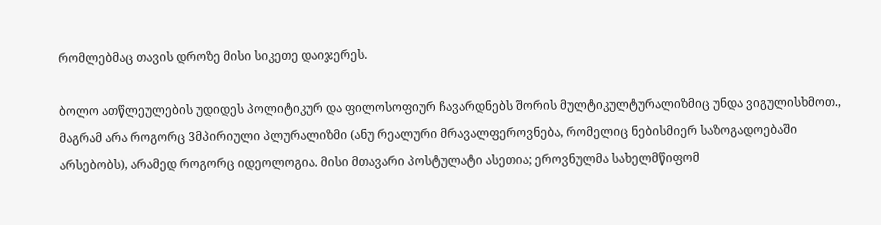რომლებმაც თავის დროზე მისი სიკეთე დაიჯერეს.

ბოლო ათწლეულების უდიდეს პოლიტიკურ და ფილოსოფიურ ჩავარდნებს შორის მულტიკულტურალიზმიც უნდა ვიგულისხმოთ., მაგრამ არა როგორც 3მპირიული პლურალიზმი (ანუ რეალური მრავალფეროვნება, რომელიც ნებისმიერ საზოგადოებაში არსებობს), არამედ როგორც იდეოლოგია. მისი მთავარი პოსტულატი ასეთია; ეროვნულმა სახელმწიფომ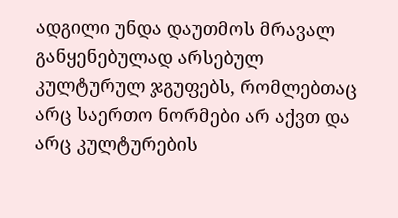ადგილი უნდა დაუთმოს მრავალ განყენებულად არსებულ კულტურულ ჯგუფებს, რომლებთაც არც საერთო ნორმები არ აქვთ და არც კულტურების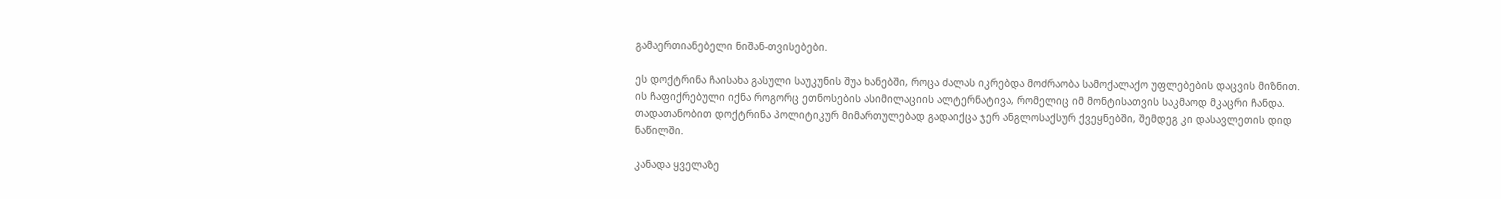გამაერთიანებელი ნიშან-თვისებები.

ეს დოქტრინა ჩაისახა გასული საუკუნის შუა ხანებში, როცა ძალას იკრებდა მოძრაობა სამოქალაქო უფლებების დაცვის მიზნით. ის ჩაფიქრებული იქნა როგორც ეთნოსების ასიმილაციის ალტერნატივა, რომელიც იმ მონტისათვის საკმაოდ მკაცრი ჩანდა.  თადათანობით დოქტრინა პოლიტიკურ მიმართულებად გადაიქცა ჯერ ანგლოსაქსურ ქვეყნებში, შემდეგ კი დასავლეთის დიდ ნაწილში.

კანადა ყველაზე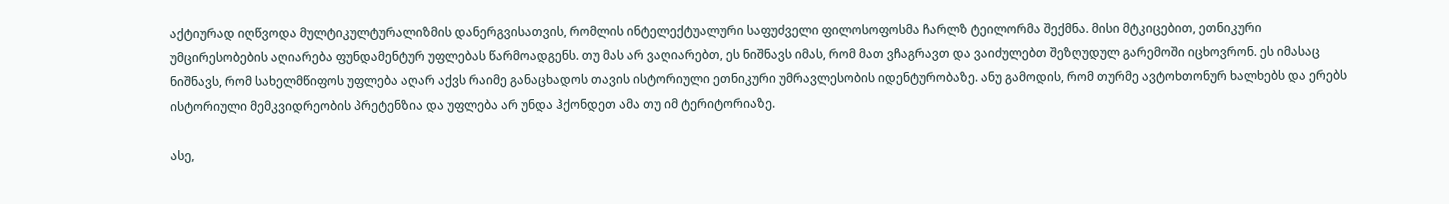აქტიურად იღწვოდა მულტიკულტურალიზმის დანერგვისათვის, რომლის ინტელექტუალური საფუძველი ფილოსოფოსმა ჩარლზ ტეილორმა შექმნა. მისი მტკიცებით, ეთნიკური უმცირესობების აღიარება ფუნდამენტურ უფლებას წარმოადგენს. თუ მას არ ვაღიარებთ, ეს ნიშნავს იმას, რომ მათ ვჩაგრავთ და ვაიძულებთ შეზღუდულ გარემოში იცხოვრონ. ეს იმასაც ნიშნავს, რომ სახელმწიფოს უფლება აღარ აქვს რაიმე განაცხადოს თავის ისტორიული ეთნიკური უმრავლესობის იდენტურობაზე. ანუ გამოდის, რომ თურმე ავტოხთონურ ხალხებს და ერებს ისტორიული მემკვიდრეობის პრეტენზია და უფლება არ უნდა ჰქონდეთ ამა თუ იმ ტერიტორიაზე.

ასე,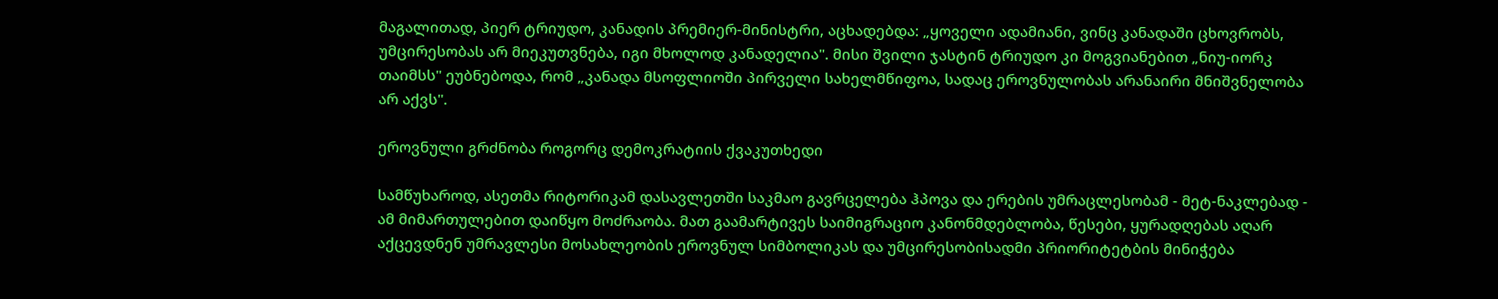მაგალითად, პიერ ტრიუდო, კანადის პრემიერ-მინისტრი, აცხადებდა: „ყოველი ადამიანი, ვინც კანადაში ცხოვრობს, უმცირესობას არ მიეკუთვნება, იგი მხოლოდ კანადელია". მისი შვილი ჯასტინ ტრიუდო კი მოგვიანებით „ნიუ-იორკ თაიმსს" ეუბნებოდა, რომ „კანადა მსოფლიოში პირველი სახელმწიფოა, სადაც ეროვნულობას არანაირი მნიშვნელობა არ აქვს".

ეროვნული გრძნობა როგორც დემოკრატიის ქვაკუთხედი

სამწუხაროდ, ასეთმა რიტორიკამ დასავლეთში საკმაო გავრცელება ჰპოვა და ერების უმრაცლესობამ - მეტ-ნაკლებად - ამ მიმართულებით დაიწყო მოძრაობა. მათ გაამარტივეს საიმიგრაციო კანონმდებლობა, წესები, ყურადღებას აღარ აქცევდნენ უმრავლესი მოსახლეობის ეროვნულ სიმბოლიკას და უმცირესობისადმი პრიორიტეტბის მინიჭება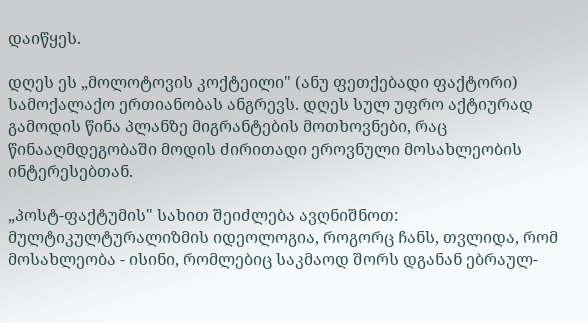დაიწყეს.

დღეს ეს „მოლოტოვის კოქტეილი" (ანუ ფეთქებადი ფაქტორი) სამოქალაქო ერთიანობას ანგრევს. დღეს სულ უფრო აქტიურად გამოდის წინა პლანზე მიგრანტების მოთხოვნები, რაც წინააღმდეგობაში მოდის ძირითადი ეროვნული მოსახლეობის ინტერესებთან.

„პოსტ-ფაქტუმის" სახით შეიძლება ავღნიშნოთ: მულტიკულტურალიზმის იდეოლოგია, როგორც ჩანს, თვლიდა, რომ მოსახლეობა - ისინი, რომლებიც საკმაოდ შორს დგანან ებრაულ-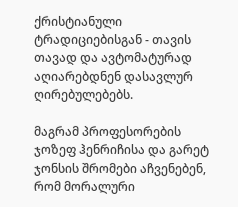ქრისტიანული ტრადიციებისგან - თავის თავად და ავტომატურად აღიარებდნენ დასავლურ ღირებულებებს.

მაგრამ პროფესორების ჯოზეფ ჰენრიჩისა და გარეტ ჯონსის შრომები აჩვენებენ, რომ მორალური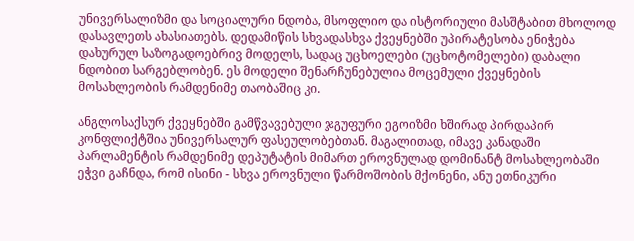უნივერსალიზმი და სოციალური ნდობა, მსოფლიო და ისტორიული მასშტაბით მხოლოდ დასავლეთს ახასიათებს. დედამიწის სხვადასხვა ქვეყნებში უპირატესობა ენიჭება დახურულ საზოგადოებრივ მოდელს, სადაც უცხოელები (უცხოტომელები) დაბალი ნდობით სარგებლობენ. ეს მოდელი შენარჩუნებულია მოცემული ქვეყნების მოსახლეობის რამდენიმე თაობაშიც კი.

ანგლოსაქსურ ქვეყნებში გამწვავებული ჯგუფური ეგოიზმი ხშირად პირდაპირ კონფლიქტშია უნივერსალურ ფასეულობებთან. მაგალითად, იმავე კანადაში პარლამენტის რამდენიმე დეპუტატის მიმართ ეროვნულად დომინანტ მოსახლეობაში ეჭვი გაჩნდა, რომ ისინი - სხვა ეროვნული წარმოშობის მქონენი, ანუ ეთნიკური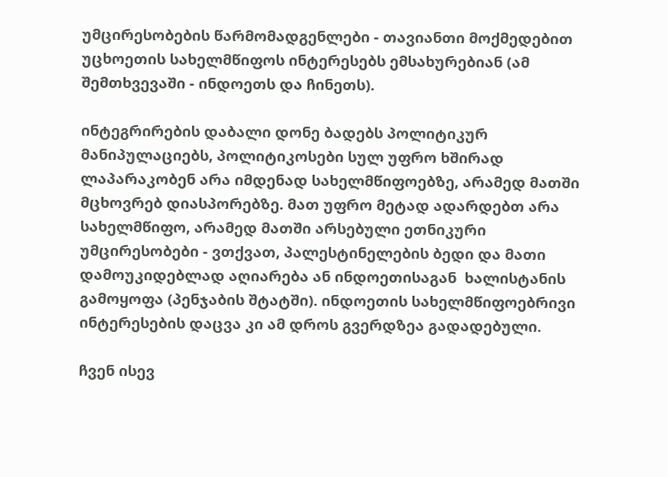უმცირესობების წარმომადგენლები - თავიანთი მოქმედებით უცხოეთის სახელმწიფოს ინტერესებს ემსახურებიან (ამ შემთხვევაში - ინდოეთს და ჩინეთს).

ინტეგრირების დაბალი დონე ბადებს პოლიტიკურ მანიპულაციებს, პოლიტიკოსები სულ უფრო ხშირად ლაპარაკობენ არა იმდენად სახელმწიფოებზე, არამედ მათში მცხოვრებ დიასპორებზე. მათ უფრო მეტად ადარდებთ არა სახელმწიფო, არამედ მათში არსებული ეთნიკური უმცირესობები - ვთქვათ, პალესტინელების ბედი და მათი დამოუკიდებლად აღიარება ან ინდოეთისაგან  ხალისტანის გამოყოფა (პენჯაბის შტატში). ინდოეთის სახელმწიფოებრივი ინტერესების დაცვა კი ამ დროს გვერდზეა გადადებული.

ჩვენ ისევ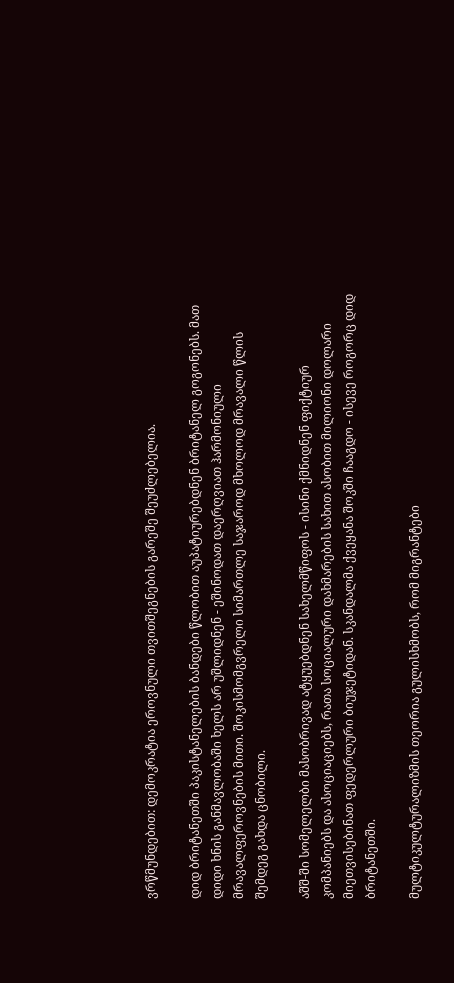ვრწმუნდებით: დემოკრატია ეროვნული თვითშეგნების გარეშე შეუძლებელია.

დიდ ბრიტანეთში პაკისტანელების ბანდები წლობით აუპატიურებდნენ ბრიტანელ გოგონებს. მათ დიდი ხნის განმავლობაში ხელს არ უშლიდნენ - ეშინოდათ დაერღვიათ ჰარმონიული მრავალფეროვნების მითი. შოკისმომგვრელი სიმართლე საჯაროდ მხოლოდ მრავალი წლის შემდეგ გახდა ცნობილი.

აშშ-ში სომელელბი მასობრივად ატყუებდნენ სახელმწიფოს - ისინი ქმნიდნენ ფიქტიურ კომპანიებს და ასოციაციებს, რათა სოციალური დახმარების სახით ასობით მილიონი დოლარი მიეთვისებინათ ფედერლური ბიუჯეტიდან. სკანდალმა ქვეყანა შოკში ჩააგდო - ისევე როგორც დიდ ბრიტანეთში.

მულტიკულტურალიზმის თეორია გულისხმობს, რომ მიგრანტები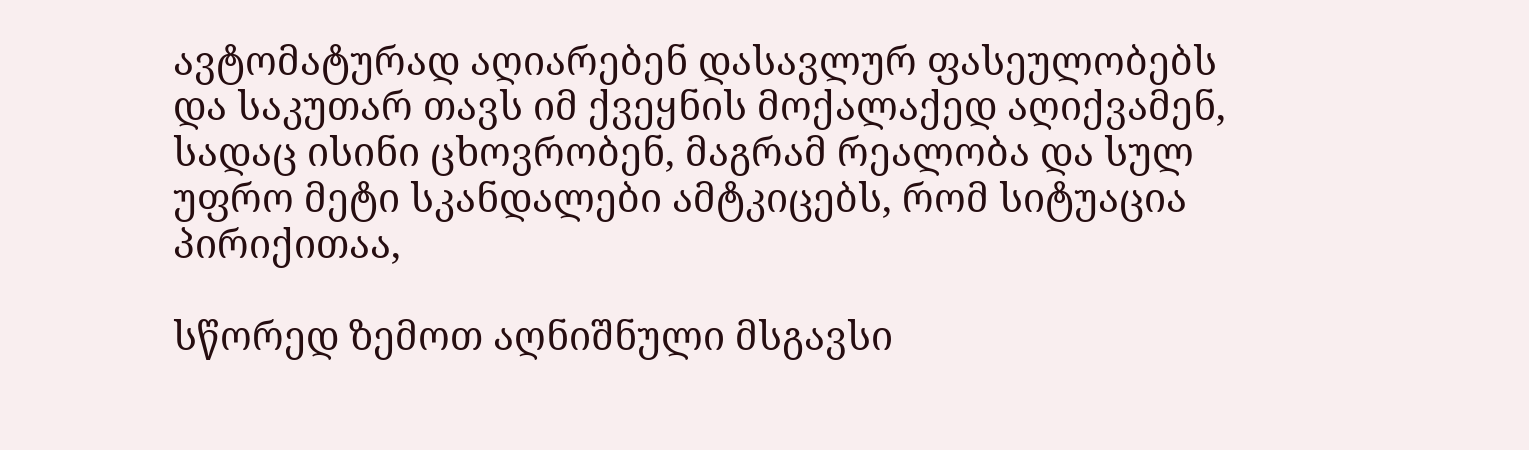ავტომატურად აღიარებენ დასავლურ ფასეულობებს და საკუთარ თავს იმ ქვეყნის მოქალაქედ აღიქვამენ, სადაც ისინი ცხოვრობენ, მაგრამ რეალობა და სულ უფრო მეტი სკანდალები ამტკიცებს, რომ სიტუაცია პირიქითაა,

სწორედ ზემოთ აღნიშნული მსგავსი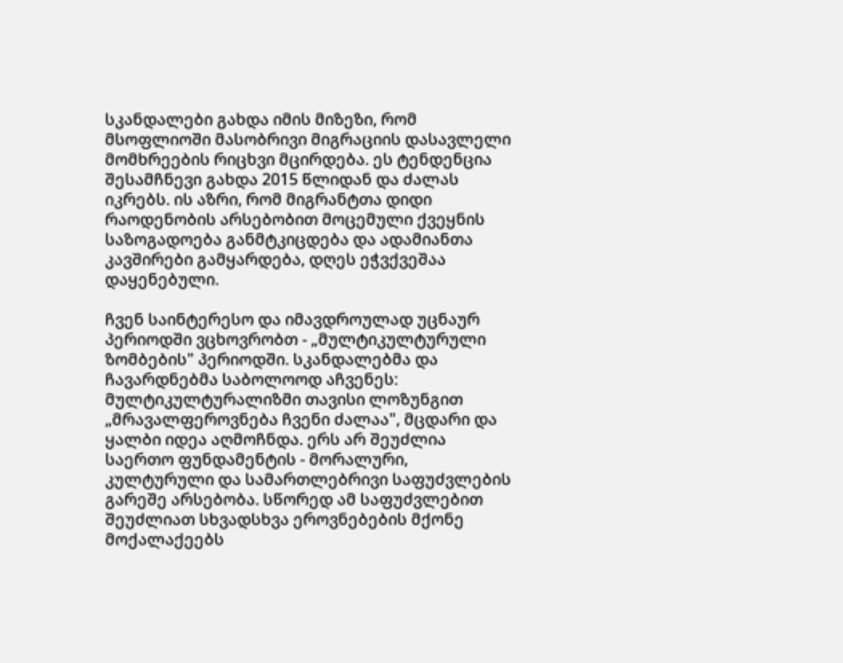სკანდალები გახდა იმის მიზეზი, რომ მსოფლიოში მასობრივი მიგრაციის დასავლელი მომხრეების რიცხვი მცირდება. ეს ტენდენცია შესამჩნევი გახდა 2015 წლიდან და ძალას იკრებს. ის აზრი, რომ მიგრანტთა დიდი რაოდენობის არსებობით მოცემული ქვეყნის საზოგადოება განმტკიცდება და ადამიანთა კავშირები გამყარდება, დღეს ეჭვქვეშაა დაყენებული.

ჩვენ საინტერესო და იმავდროულად უცნაურ პერიოდში ვცხოვრობთ - „მულტიკულტურული ზომბების" პერიოდში. სკანდალებმა და ჩავარდნებმა საბოლოოდ აჩვენეს: მულტიკულტურალიზმი თავისი ლოზუნგით „მრავალფეროვნება ჩვენი ძალაა", მცდარი და ყალბი იდეა აღმოჩნდა. ერს არ შეუძლია საერთო ფუნდამენტის - მორალური, კულტურული და სამართლებრივი საფუძვლების გარეშე არსებობა. სწორედ ამ საფუძვლებით შეუძლიათ სხვადსხვა ეროვნებების მქონე მოქალაქეებს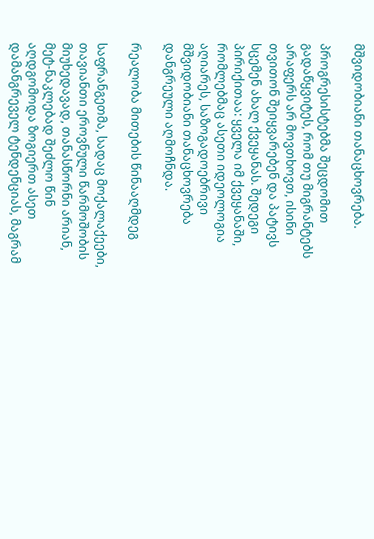მშვიდობიანი თანაცხოვრება.

პროგრესისტებმა შეცდომით გადაწყვიტეს, რომ თუ მიგრანტებს არაფერს არ მოვთხოვთ, ისინი თვითონ შეიყვარებენ და პატივს სცემენ ახალ ქვეყანას. შედეგი პირიქითაა: ყველა იმ ქვეყანაში, რომლებმაც ასეთი იდეოლოგია აღიარეს, საზოგადოებრივი მშვიდობიანი თანაცხოვრება დანგრეული აღმოჩნდა.

რეალობა მითების წინააღმდეგ

საფრანგეთმა, სადაც მოქალაქეები, თავიანთი ეროვნული წარმოშობის მიუხედავად, თანასწორნი არიან, მეტ-ნაკლებად შეძლო წინ აღდგომოდა ზოგიერთ ასეთ დამანგრეველ ტენდენციას, მაგრამ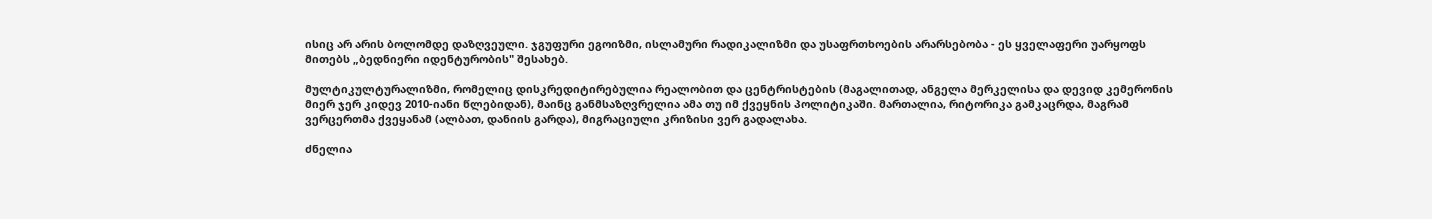ისიც არ არის ბოლომდე დაზღვეული. ჯგუფური ეგოიზმი, ისლამური რადიკალიზმი და უსაფრთხოების არარსებობა - ეს ყველაფერი უარყოფს მითებს „ბედნიერი იდენტურობის" შესახებ.

მულტიკულტურალიზმი, რომელიც დისკრედიტირებულია რეალობით და ცენტრისტების (მაგალითად, ანგელა მერკელისა და დევიდ კემერონის მიერ ჯერ კიდევ 2010-იანი წლებიდან), მაინც განმსაზღვრელია ამა თუ იმ ქვეყნის პოლიტიკაში. მართალია, რიტორიკა გამკაცრდა, მაგრამ ვერცერთმა ქვეყანამ (ალბათ, დანიის გარდა), მიგრაციული კრიზისი ვერ გადალახა.

ძნელია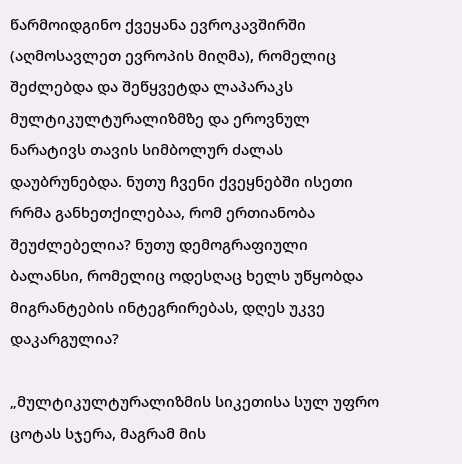წარმოიდგინო ქვეყანა ევროკავშირში (აღმოსავლეთ ევროპის მიღმა), რომელიც შეძლებდა და შეწყვეტდა ლაპარაკს მულტიკულტურალიზმზე და ეროვნულ ნარატივს თავის სიმბოლურ ძალას დაუბრუნებდა. ნუთუ ჩვენი ქვეყნებში ისეთი რრმა განხეთქილებაა, რომ ერთიანობა შეუძლებელია? ნუთუ დემოგრაფიული ბალანსი, რომელიც ოდესღაც ხელს უწყობდა მიგრანტების ინტეგრირებას, დღეს უკვე დაკარგულია?

„მულტიკულტურალიზმის სიკეთისა სულ უფრო ცოტას სჯერა, მაგრამ მის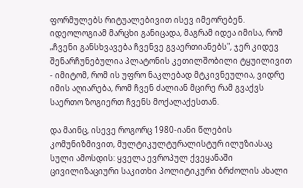ფორმულებს რიტუალებივით ისევ იმეორებენ. იდეოლოგიამ მარცხი განიცადა, მაგრამ იდეა იმისა, რომ „ჩვენი განსხვავება ჩვენვე გვაერთიანებს", ჯერ კიდევ შენარჩუნებულია პლატონის კეთილშობილი ტყუილივით - იმიტომ, რომ ის უფრო ნაკლებად მტკივნეულია, ვიდრე იმის აღიარება, რომ ჩვენ ძალიან მცირე რამ გვაქვს საერთო ზოგიერთ ჩვენს მოქალაქესთან.

და მაინც, ისევე როგორც 1980-იანი წლების კომუნიზმივით, მულტიკულტურალისტურ ილუზიასაც სული ამოსდის: ყველა ევროპულ ქვეყანაში ცივილიზაციური საკითხი პოლიტიკური ბრძოლის ახალი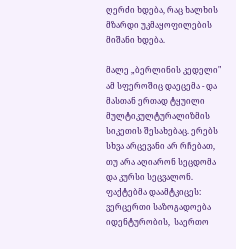ღერძი ხდება, რაც ხალხის მზარდი უკმაყოფილების მიშანი ხდება.

მალე „ბერლინის კედელი" ამ სფეროშიც დაეცემა - და მასთან ერთად ტყუილი მულტიკულტურალიზმის სიკეთის შესახებაც. ერებს სხვა არცევანი არ რჩებათ, თუ არა აღიარონ სეცდომა და კურსი სეცვალონ. ფაქტებმა დაამტკიცეს: ვერცერთი საზოგადოება იდენტურობის,  საერთო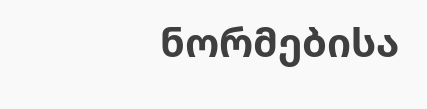ნორმებისა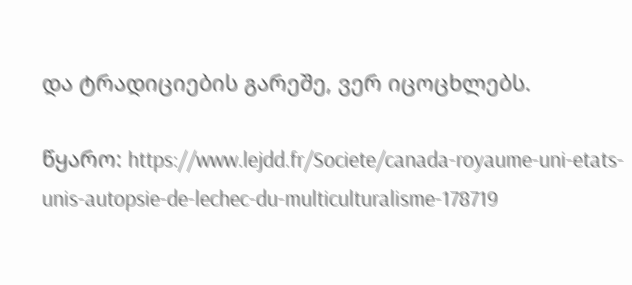და ტრადიციების გარეშე, ვერ იცოცხლებს.

წყარო: https://www.lejdd.fr/Societe/canada-royaume-uni-etats-unis-autopsie-de-lechec-du-multiculturalisme-178719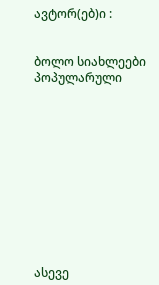ავტორ(ებ)ი :


ბოლო სიახლეები
პოპულარული











ასევე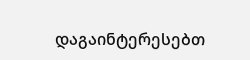დაგაინტერესებთ